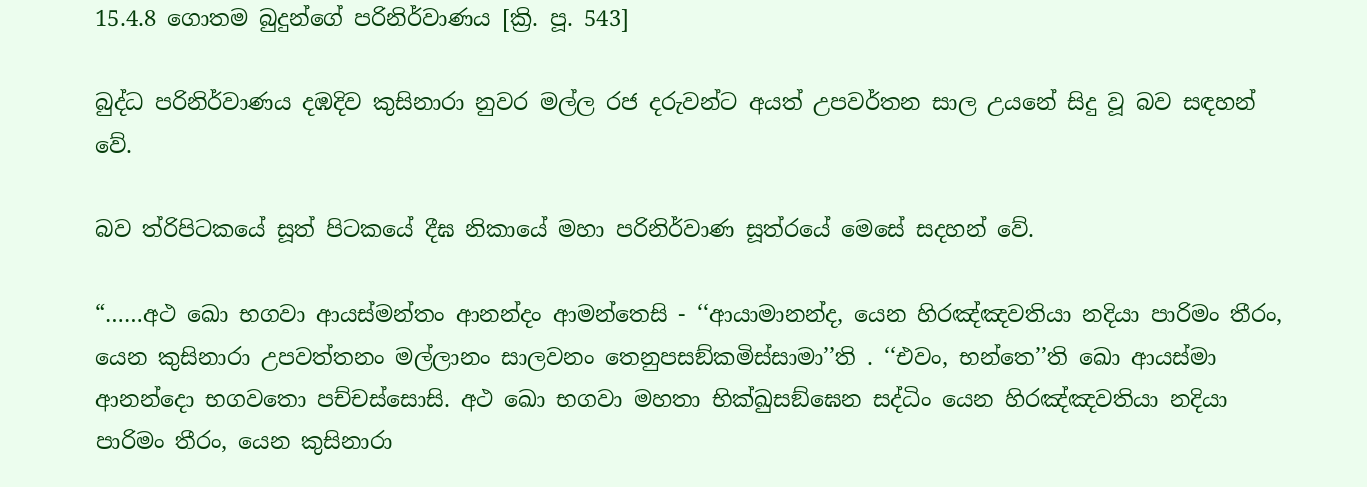15.4.8 ගොතම බුදුන්ගේ පරිනිර්වාණය [ක්‍රි. පූ. 543]

බුද්ධ පරිනිර්වාණය දඹදිව කුසිනාරා නුවර මල්ල රජ දරුවන්ට අයත් උපවර්තන සාල උයනේ සිදු වූ බව සඳහන් වේ.

බව ත්රිපිටකයේ සූත් පිටකයේ දීඝ නිකායේ මහා පරිනිර්වාණ සූත්රයේ මෙසේ සදහන් වේ.

“……අථ ඛො භගවා ආයස්මන්තං ආනන්දං ආමන්තෙසි - ‘‘ආයාමානන්ද, යෙන හිරඤ්ඤවතියා නදියා පාරිමං තීරං, යෙන කුසිනාරා උපවත්තනං මල්ලානං සාලවනං තෙනුපසඞ්කමිස්සාමා’’ති . ‘‘එවං, භන්තෙ’’ති ඛො ආයස්මා ආනන්දො භගවතො පච්චස්සොසි. අථ ඛො භගවා මහතා භික්ඛුසඞ්ඝෙන සද්ධිං යෙන හිරඤ්ඤවතියා නදියා පාරිමං තීරං, යෙන කුසිනාරා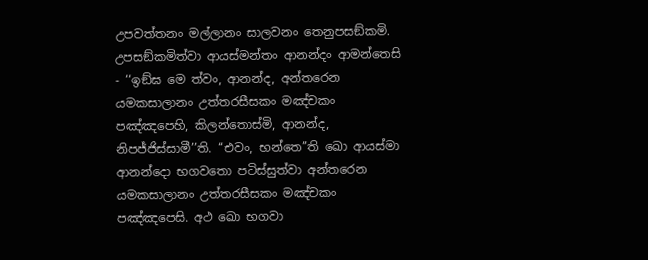උපවත්තනං මල්ලානං සාලවනං තෙනුපසඞ්කමි. උපසඞ්කමිත්වා ආයස්මන්තං ආනන්දං ආමන්තෙසි - ‘‘ඉඞ්ඝ මෙ ත්වං, ආනන්ද, අන්තරෙන යමකසාලානං උත්තරසීසකං මඤ්චකං පඤ්ඤපෙහි, කිලන්තොස්මි, ආනන්ද, නිපජ්ජිස්සාමී’’ති. ‘‘එවං, භන්තෙ’’ති ඛො ආයස්මා ආනන්දො භගවතො පටිස්සුත්වා අන්තරෙන යමකසාලානං උත්තරසීසකං මඤ්චකං පඤ්ඤපෙසි. අථ ඛො භගවා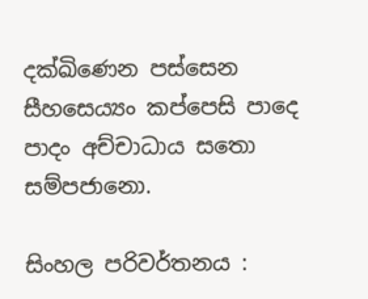දක්ඛිණෙන පස්සෙන සීහසෙය්‍යං කප්පෙසි පාදෙ පාදං අච්චාධාය සතො සම්පජානො.

සිංහල පරිවර්තනය :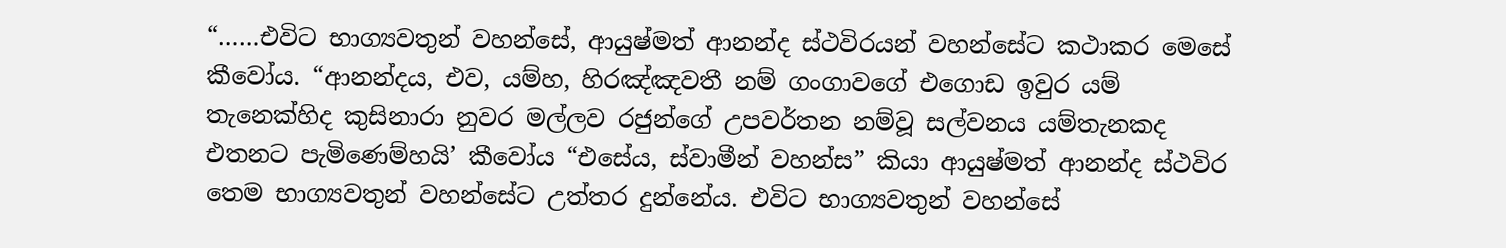“……එවිට භාග්‍යවතුන් වහන්සේ, ආයුෂ්මත් ආනන්ද ස්ථවිරයන් වහන්සේට කථාකර මෙසේ කීවෝය. “ආනන්දය, එව, යම්හ, හිරඤ්ඤවතී නම් ගංගාවගේ එගොඩ ඉවුර යම් තැනෙක්හිද කුසිනාරා නුවර මල්ලව රජුන්ගේ උපවර්තන නම්වූ සල්වනය යම්තැනකද එතනට පැමිණෙම්හයි’ කීවෝය “එසේය, ස්වාමීන් වහන්ස” කියා ආයුෂ්මත් ආනන්ද ස්ථවිර තෙම භාග්‍යවතුන් වහන්සේට උත්තර දුන්නේය. එවිට භාග්‍යවතුන් වහන්සේ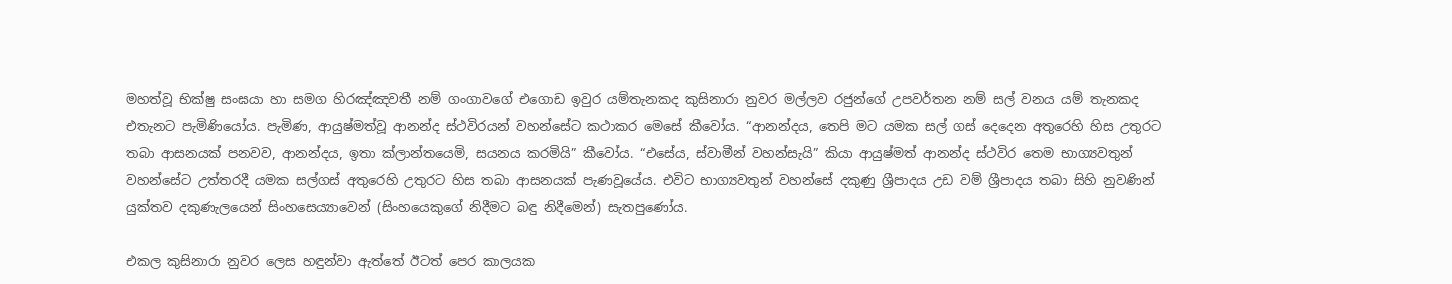මහත්වූ භික්ෂු සංඝයා හා සමග හිරඤ්ඤවතී නම් ගංගාවගේ එගොඩ ඉවුර යම්තැනකද කුසිනාරා නුවර මල්ලව රජුන්ගේ උපවර්තන නම් සල් වනය යම් තැනකද එතැනට පැමිණියෝය. පැමිණ, ආයුෂ්මත්වූ ආනන්ද ස්ථවිරයන් වහන්සේට කථාකර මෙසේ කීවෝය. “ආනන්දය, තෙපි මට යමක සල් ගස් දෙදෙන අතුරෙහි හිස උතුරට තබා ආසනයක් පනවව, ආනන්දය, ඉතා ක්ලාන්තයෙමි, සයනය කරමියි” කීවෝය. “එසේය, ස්වාමීන් වහන්සැයි” කියා ආයුෂ්මත් ආනන්ද ස්ථවිර තෙම භාග්‍යවතුන් වහන්සේට උත්තරදී යමක සල්ගස් අතුරෙහි උතුරට හිස තබා ආසනයක් පැණවූයේය. එවිට භාග්‍යවතුන් වහන්සේ දකුණු ශ්‍රීපාදය උඩ වම් ශ්‍රීපාදය තබා සිහි නුවණින් යුක්තව දකුණැලයෙන් සිංහසෙය්‍යාවෙන් (සිංහයෙකුගේ නිදීමට බඳු නිදීමෙන්) සැතපුණෝය.

එකල කුසිනාරා නුවර ලෙස හඳුන්වා ඇත්තේ ඊටත් පෙර කාලයක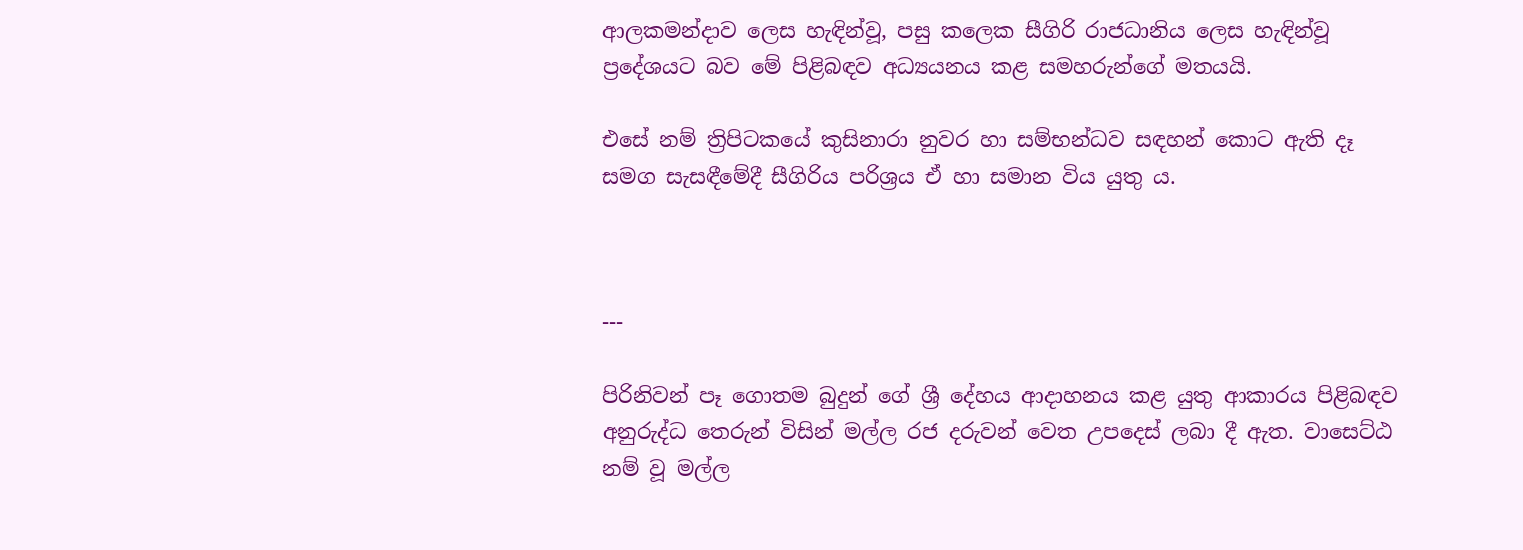ආලකමන්දාව ලෙස හැඳින්වූ, පසු කලෙක සීගිරි රාජධානිය ලෙස හැඳින්වූ ප්‍රදේශයට බව මේ පිළිබඳව අධ්‍යයනය කළ සමහරුන්ගේ මතයයි.

එසේ නම් ත්‍රිපිටකයේ කුසිනාරා නුවර හා සම්භන්ධව සඳහන් කොට ඇති දෑ සමග සැසඳීමේදී සීගිරිය පරිශ්‍රය ඒ හා සමාන විය යුතු ය.



---

පිරිනිවන් පෑ ගොතම බුදුන් ගේ ශ්‍රී දේහය ආදාහනය කළ යුතු ආකාරය පිළිබඳව අනුරුද්ධ තෙරුන් විසින් මල්ල රජ දරුවන් වෙත උපදෙස් ලබා දී ඇත. වාසෙට්ඨ නම් වූ මල්ල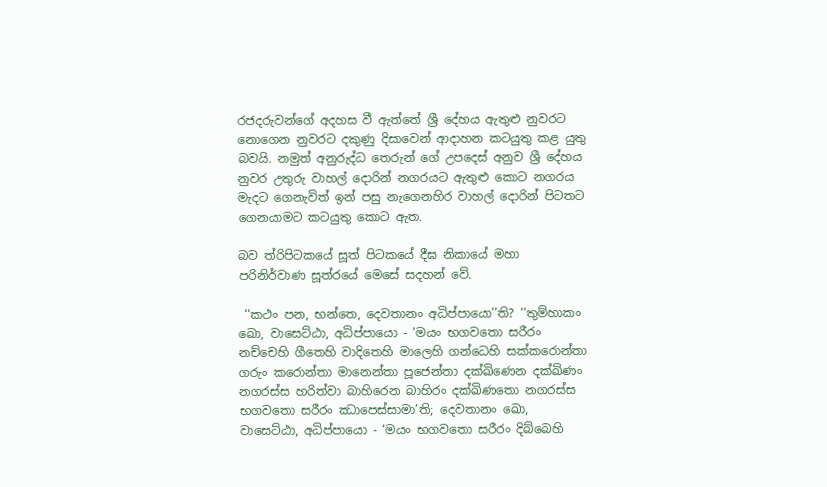රජදරුවන්ගේ අදහස වී ඇත්තේ ශ්‍රී දේහය ඇතුළු නුවරට නොගෙන නුවරට දකුණු දිසාවෙන් ආදාහන කටයුතු කළ යුතු බවයි. නමුත් අනුරුද්ධ තෙරුන් ගේ උපදෙස් අනුව ශ්‍රී දේහය නුවර උතුරු වාහල් දොරින් නගරයට ඇතුළු කොට නගරය මැදට ගෙනැවිත් ඉන් පසු නැගෙනහිර වාහල් දොරින් පිටතට ගෙනයාමට කටයුතු කොට ඇත.

බව ත්රිපිටකයේ සූත් පිටකයේ දීඝ නිකායේ මහා පරිනිර්වාණ සූත්රයේ මෙසේ සදහන් වේ.

 ‘‘කථං පන, භන්තෙ, දෙවතානං අධිප්පායො’’ති? ‘‘තුම්හාකං ඛො, වාසෙට්ඨා, අධිප්පායො - ‘මයං භගවතො සරීරං නච්චෙහි ගීතෙහි වාදිතෙහි මාලෙහි ගන්ධෙහි සක්කරොන්තා ගරුං කරොන්තා මානෙන්තා පූජෙන්තා දක්ඛිණෙන දක්ඛිණං නගරස්ස හරිත්වා බාහිරෙන බාහිරං දක්ඛිණතො නගරස්ස භගවතො සරීරං ඣාපෙස්සාමා’ති; දෙවතානං ඛො, වාසෙට්ඨා, අධිප්පායො - ‘මයං භගවතො සරීරං දිබ්බෙහි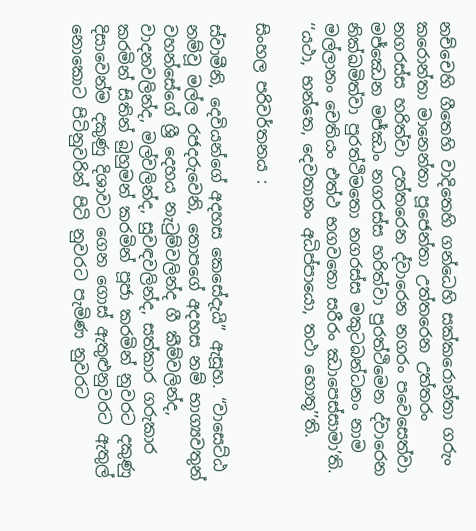නච්චෙහි ගීතෙහි වාදිතෙහි ගන්ධෙහි සක්කරොන්තා ගරුං කරොන්තා මානෙන්තා පූජෙන්තා උත්තරෙන උත්තරං නගරස්ස හරිත්වා උත්තරෙන ද්වාරෙන නගරං පවෙසෙත්වා මජ්ඣෙන මජ්ඣං නගරස්ස හරිත්වා පුරත්ථිමෙන ද්වාරෙන නික්ඛමිත්වා පුරත්ථිමතො නගරස්ස මකුටබන්ධනං නාම මල්ලානං චෙතියං එත්ථ භගවතො සරීරං ඣාපෙස්සාමා’ති. ‘‘යථා, භන්තෙ, දෙවතානං අධිප්පායො, තථා හොතූ’’ති.

සිංහල පරිවර්තනය :

ස්වාමීනි, දෙවියන්ගේ අදහස කෙසේදැයි” ඇසූහ. “වාසෙට්ඨ නම්වූ මල්ල රජදරුවෙනි, තොපගේ අදහස නම් භාග්‍යවතුන් වහන්සේගේ ශ්‍රී දෙහය නැටුම්වලින්ද ගී කීම්වලින්ද, වාදනවලින්ද, මල්වලින්ද, සුවඳවලින්ද, සත්කාර ගරුකාර කරමින් සිතින් බුහුමන් කරමින් පූජා කරමින් නුවරට දකුණු දිසාවෙන්ම දකුණු දිශාවට ගෙන ගොස් ඇතුළුනුවරට ඇතුල් නොකොට පිටිනුවරින් පිටි නුවරට පැමිණ නුවරට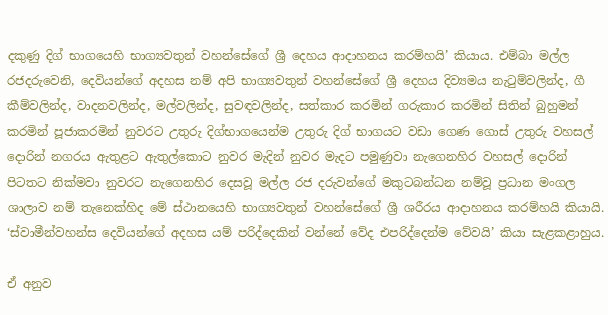දකුණු දිග් භාගයෙහි භාග්‍යවතුන් වහන්සේගේ ශ්‍රී දෙහය ආදාහනය කරම්හයි’ කියාය. එම්බා මල්ල රජදරුවෙනි, දෙවියන්ගේ අදහස නම් අපි භාග්‍යවතුන් වහන්සේගේ ශ්‍රී දෙහය දිව්‍යමය නැටුම්වලින්ද, ගී කීම්වලින්ද, වාදනවලින්ද, මල්වලින්ද, සුවඳවලින්ද, සත්කාර කරමින් ගරුකාර කරමින් සිතින් බුහුමන් කරමින් පූජාකරමින් නුවරට උතුරු දිග්භාගයෙන්ම උතුරු දිග් භාගයට වඩා ගෙණ ගොස් උතුරු වහසල් දොරින් නගරය ඇතුළට ඇතුල්කොට නුවර මැදින් නුවර මැදට පමුණුවා නැගෙනහිර වහසල් දොරින් පිටතට නික්මවා නුවරට නැගෙනහිර දෙසවූ මල්ල රජ දරුවන්ගේ මකුටබන්ධන නම්වූ ප්‍රධාන මංගල ශාලාව නම් තැනෙක්හිද මේ ස්ථානයෙහි භාග්‍යවතුන් වහන්සේගේ ශ්‍රී ශරීරය ආදාහනය කරම්හයි කියායි. ‘ස්වාමීන්වහන්ස දෙවියන්ගේ අදහස යම් පරිද්දෙකින් වන්නේ වේද එපරිද්දෙන්ම වේවයි’ කියා සැළකළාහුය.

ඒ අනුව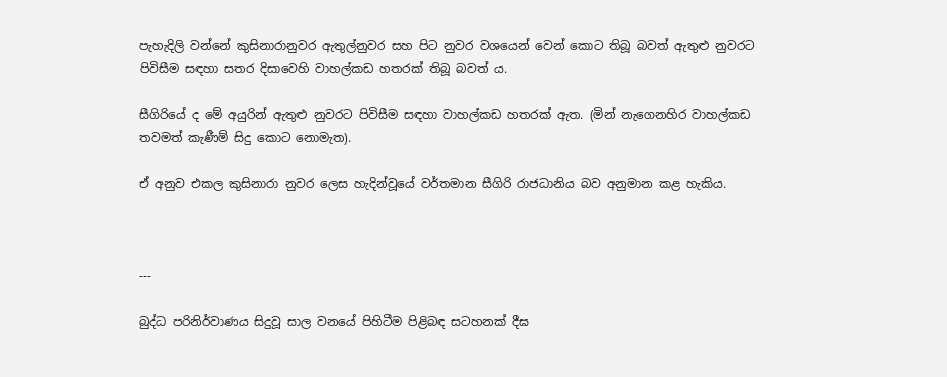පැහැදිලි වන්නේ කුසිනාරානුවර ඇතුල්නුවර සහ පිට නුවර වශයෙන් වෙන් කොට තිබූ බවත් ඇතුළු නුවරට පිවිසීම සඳහා සතර දිසාවෙහි වාහල්කඩ හතරක් තිබූ බවත් ය.

සීගිරියේ ද මේ අයුරින් ඇතුළු නුවරට පිවිසීම සඳහා වාහල්කඩ හතරක් ඇත. (මින් නැගෙනහිර වාහල්කඩ තවමත් කැණීම් සිදු කොට නොමැත).

ඒ අනුව එකල කුසිනාරා නුවර ලෙස හැදින්වූයේ වර්තමාන සීගිරි රාජධානිය බව අනුමාන කළ හැකිය.



---

බුද්ධ පරිනිර්වාණය සිදුවූ සාල වනයේ පිහිටීම පිළිබඳ සටහනක් දීඝ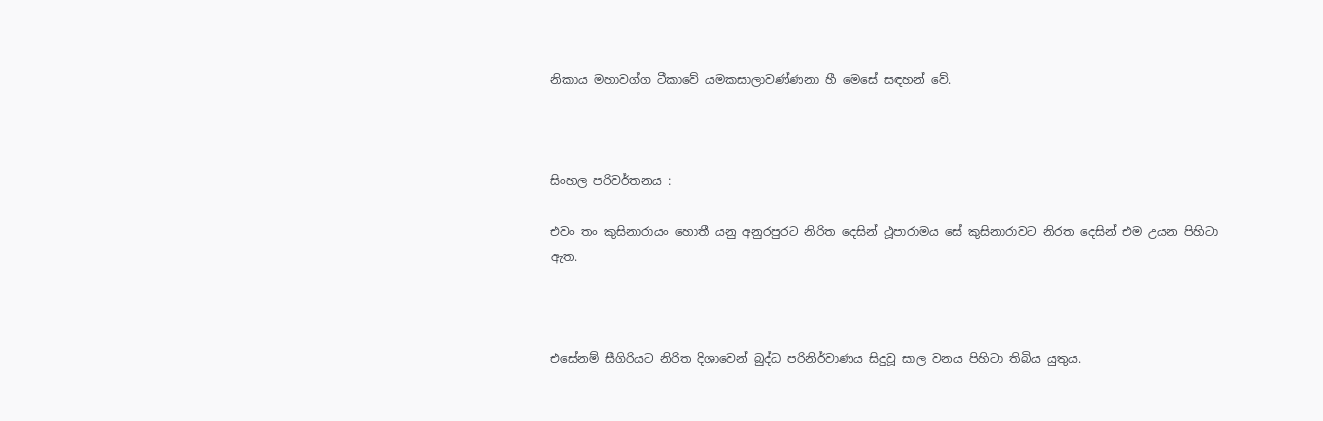නිකාය මහාවග්ග ටීකාවේ යමකසාලාවණ්ණනා හී මෙසේ සඳහන් වේ.



සිංහල පරිවර්තනය :

එවං තං කුසිනාරායං හොතී යනු අනුරපුරට නිරිත දෙසින් ථූපාරාමය සේ කුසිනාරාවට නිරත දෙසින් එම උයන පිහිටා ඇත.



එසේනම් සීගිරියට නිරිත දිශාවෙන් බුද්ධ පරිනිර්වාණය සිදුවූ සාල වනය පිහිටා තිබිය යුතුය.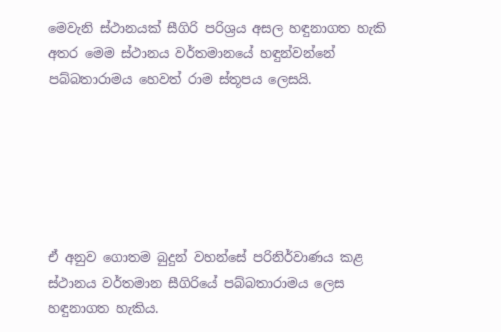මෙවැනි ස්ථානයක් සීගිරි පරිශ්‍රය අසල හඳුනාගත හැකි අතර මෙම ස්ථානය වර්තමානයේ හඳුන්වන්නේ පබ්බතාරාමය හෙවත් රාම ස්තූපය ලෙසයි.






ඒ අනුව ගොතම බුදුන් වහන්සේ පරිනිර්වාණය කළ ස්ථානය වර්තමාන සීගිරියේ පබ්බතාරාමය ලෙස හඳුනාගත හැකිය.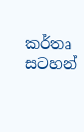කර්තෘ  සටහන්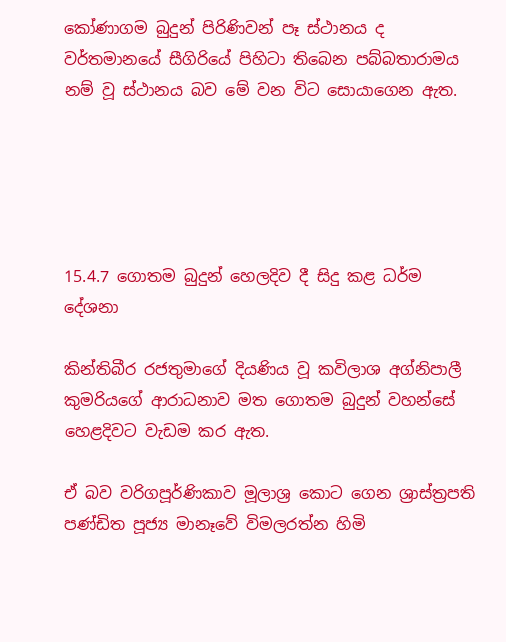කෝණාගම බුදුන් පිරිණිවන් පෑ ස්ථානය ද වර්තමානයේ සීගිරියේ පිහිටා තිබෙන පබ්බතාරාමය නම් වූ ස්ථානය බව මේ වන විට සොයාගෙන ඇත.





15.4.7 ගොතම බුදුන් හෙලදිව දී සිදු කළ ධර්ම දේශනා

කින්තිබීර රජතුමාගේ දියණිය වූ කවිලාශ අග්නිපාලී කුමරියගේ ආරාධනාව මත ගොතම බුදුන් වහන්සේ හෙළදිවට වැඩම කර ඇත.

ඒ බව වරිගපූර්ණිකාව මූලාශ්‍ර කොට ගෙන ශ්‍රාස්ත්‍රපති පණ්ඩිත පූජ්‍ය මානෑවේ විමලරත්න හිමි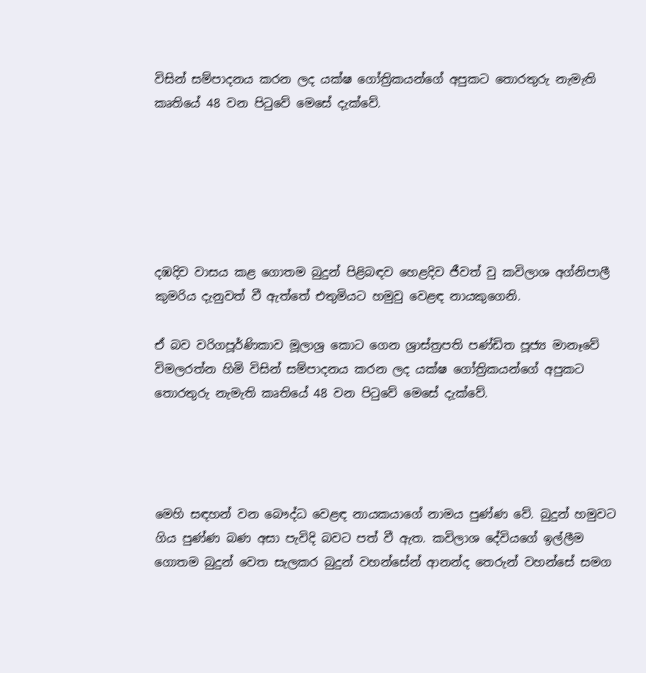විසින් සම්පාදනය කරන ලද යක්ෂ ගෝත්‍රිකයන්ගේ අපුකට තොරතුරු නැමැති කෘතියේ 48 වන පිටුවේ මෙසේ දැක්වේ.






දඹදිව වාසය කළ ගොතම බුදුන් පිළිබඳව හෙළදිව ජීවත් වු කවිලාශ අග්නිපාලී කුමරිය දැනුවත් වී ඇත්තේ එතුමියට හමුවු වෙළඳ නායකුගෙනි.

ඒ බව වරිගපූර්ණිකාව මූලාශ්‍ර කොට ගෙන ශ්‍රාස්ත්‍රපති පණ්ඩිත පූජ්‍ය මානෑවේ විමලරත්න හිමි විසින් සම්පාදනය කරන ලද යක්ෂ ගෝත්‍රිකයන්ගේ අපුකට තොරතුරු නැමැති කෘතියේ 48 වන පිටුවේ මෙසේ දැක්වේ.




මෙහි සඳහන් වන බෞද්ධ වෙළඳ නායකයාගේ නාමය පුණ්ණ වේ. බුදුන් හමුවට ගිය පුණ්ණ බණ අසා පැවිදි බවට පත් වී ඇත. කවිලාශ දේවියගේ ඉල්ලීම ගොතම බුදුන් වෙත සැලකර බුදුන් වහන්සේන් ආනන්ද තෙරුන් වහන්සේ සමග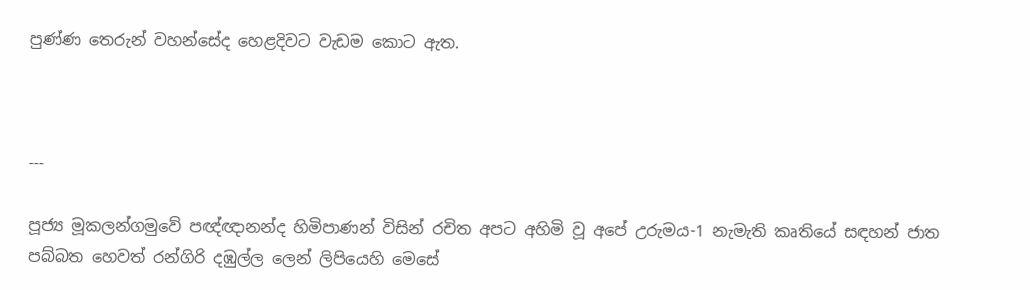පුණ්ණ තෙරුන් වහන්සේද හෙළදිවට වැඩම කොට ඇත.



---

පූජ්‍ය මූකලන්ගමුවේ පඥ්ඥානන්ද හිමිපාණන් විසින් රචිත අපට අහිමි වූ අපේ උරුමය-1 නැමැති කෘතියේ සඳහන් ජාත පබ්බත හෙවත් රන්ගිරි දඹුල්ල ලෙන් ලිපියෙහි මෙසේ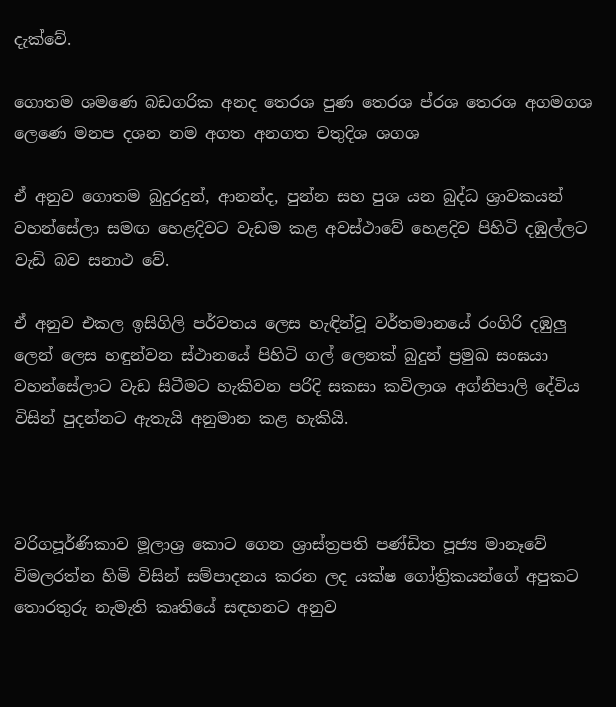දැක්වේ.

ගොතම ශමණෙ බඩගරික අනද තෙරශ පුණ තෙරශ ප්රශ තෙරශ අගමගශ ලෙණෙ මනප දශන නම අගත අනගත චතුදිශ ශගශ

ඒ අනුව ගොතම බුදුරදුන්, ආනන්ද, පුන්න සහ පුශ යන බුද්ධ ශ්‍රාවකයන් වහන්සේලා සමඟ හෙළදිවට වැඩම කළ අවස්ථාවේ හෙළදිව පිහිටි දඹුල්ලට වැඩි බව සනාථ වේ.

ඒ අනුව එකල ඉසිගිලි පර්වතය ලෙස හැඳින්වූ වර්තමානයේ රංගිරි දඹුලු ලෙන් ලෙස හඳුන්වන ස්ථානයේ පිහිටි ගල් ලෙනක් බුදුන් ප්‍රමුඛ සංඝයා වහන්සේලාට වැඩ සිටීමට හැකිවන පරිදි සකසා කවිලාශ අග්නිපාලි දේවිය විසින් පුදන්නට ඇතැයි අනුමාන කළ හැකියි.



වරිගපූර්ණිකාව මූලාශ්‍ර කොට ගෙන ශ්‍රාස්ත්‍රපති පණ්ඩිත පූජ්‍ය මානෑවේ විමලරත්න හිමි විසින් සම්පාදනය කරන ලද යක්ෂ ගෝත්‍රිකයන්ගේ අපුකට තොරතුරු නැමැති කෘතියේ සඳහනට අනුව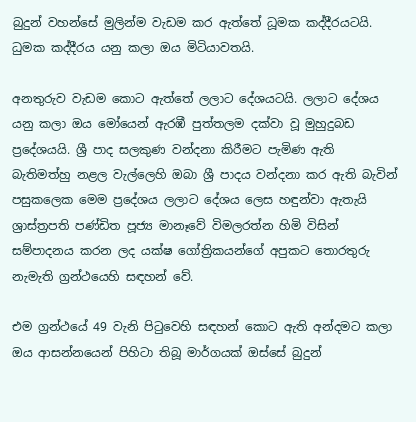බුදුන් වහන්සේ මුලින්ම වැඩම කර ඇත්තේ ධූමක කද්දීරයටයි. ධුමක කද්දීරය යනු කලා ඔය මිටියාවතයි.

අනතුරුව වැඩම කොට ඇත්තේ ලලාට දේශයටයි. ලලාට දේශය යනු කලා ඔය මෝයෙන් ඇරඹී පුත්තලම දක්වා වූ මුහුදුබඩ ප්‍රදේශයයි. ශ්‍රී පාද සලකුණ වන්දනා කිරීමට පැමිණ ඇති බැතිමත්හු නළල වැල්ලෙහි ඔබා ශ්‍රී පාදය වන්දනා කර ඇති බැවින් පසුකලෙක මෙම ප්‍රදේශය ලලාට දේශය ලෙස හඳුන්වා ඇතැයි ශ්‍රාස්ත්‍රපති පණ්ඩිත පූජ්‍ය මානෑවේ විමලරත්න හිමි විසින් සම්පාදනය කරන ලද යක්ෂ ගෝත්‍රිකයන්ගේ අපුකට තොරතුරු නැමැති ග්‍රන්ථයෙහි සඳහන් වේ.

එම ග්‍රන්ථයේ 49 වැනි පිටුවෙහි සඳහන් කොට ඇති අන්දමට කලා ඔය ආසන්නයෙන් පිහිටා තිබූ මාර්ගයක් ඔස්සේ බුදුන්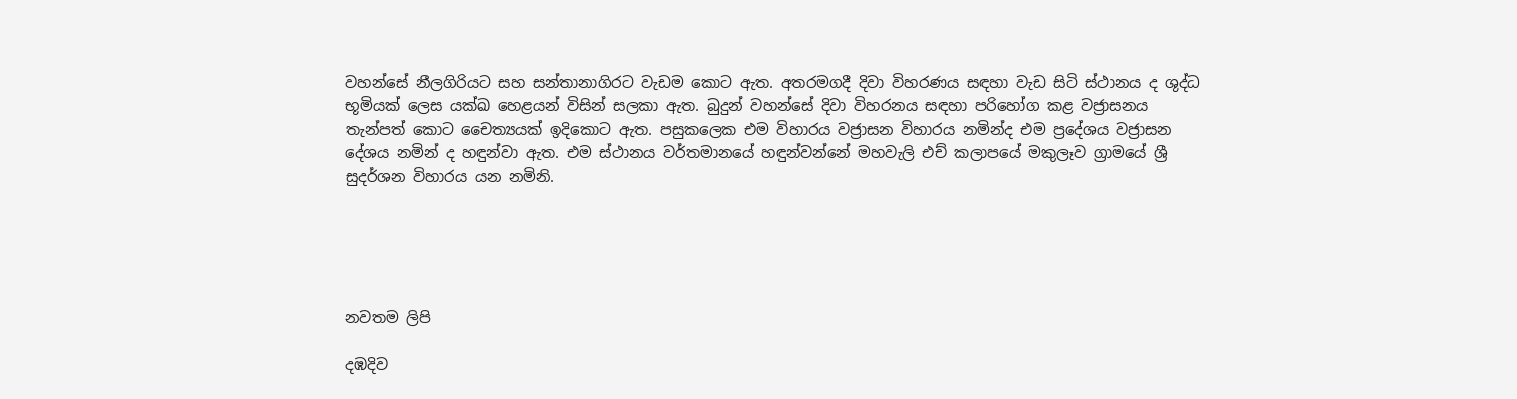වහන්සේ නීලගිරියට සහ සන්තානාගිරට වැඩම කොට ඇත. අතරමගදී දිවා විහරණය සඳහා වැඩ සිටි ස්ථානය ද ශුද්ධ භූමියක් ලෙස යක්ඛ හෙළයන් විසින් සලකා ඇත. බුදුන් වහන්සේ දිවා විහරනය සඳහා පරිහෝග කළ වජ්‍රාසනය තැන්පත් කොට චෛත්‍යයක් ඉදිකොට ඇත. පසුකලෙක එම විහාරය වජ්‍රාසන විහාරය නමින්ද එම ප්‍රදේශය වජ්‍රාසන දේශය නමින් ද හඳුන්වා ඇත. එම ස්ථානය වර්තමානයේ හඳුන්වන්නේ මහවැලි එච් කලාපයේ මකුලෑව ග්‍රාමයේ ශ්‍රී සුදර්ශන විහාරය යන නමිනි.





නවතම ලිපි

දඹදිව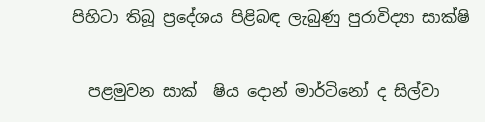පිහිටා තිබූ ප්‍රදේශය පිළිබඳ ලැබුණු පුරාවිද්‍යා සාක්ෂි

  පළමුවන සාක් ‍ ෂිය දොන් මාර්ටිනෝ ද සිල්වා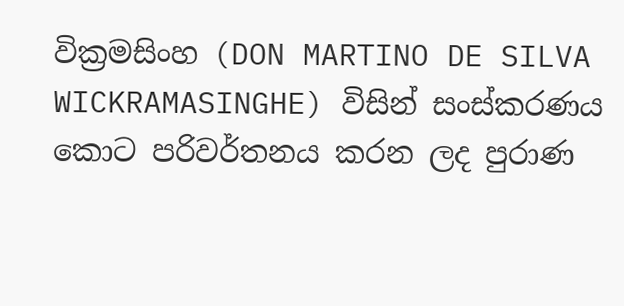වික්‍රමසිංහ (DON MARTINO DE SILVA WICKRAMASINGHE) විසින් සංස්කරණය කොට පරිවර්තනය කරන ලද පුරාණ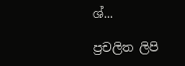ශ්...

ප්‍රචලිත ලිපි